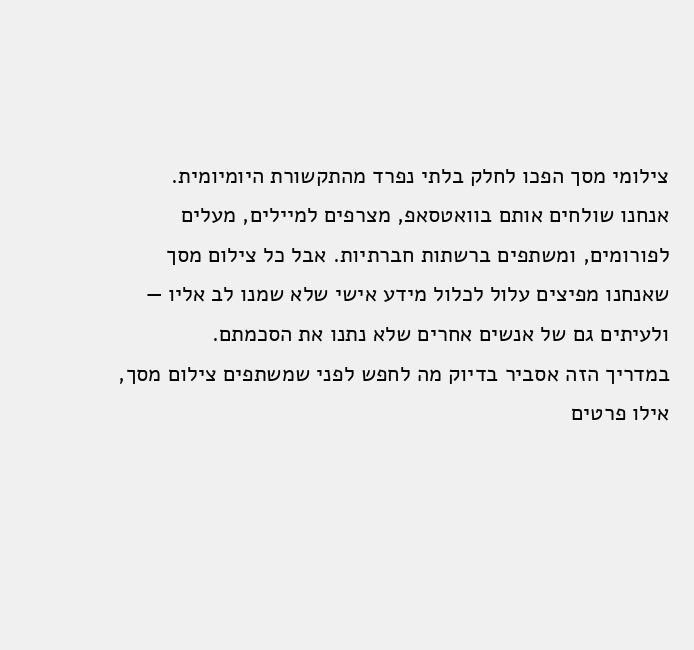צילומי מסך הפכו לחלק בלתי נפרד מהתקשורת היומיומית. אנחנו שולחים אותם בוואטסאפ, מצרפים למיילים, מעלים לפורומים, ומשתפים ברשתות חברתיות. אבל כל צילום מסך שאנחנו מפיצים עלול לכלול מידע אישי שלא שמנו לב אליו — ולעיתים גם של אנשים אחרים שלא נתנו את הסכמתם.
במדריך הזה אסביר בדיוק מה לחפש לפני שמשתפים צילום מסך, אילו פרטים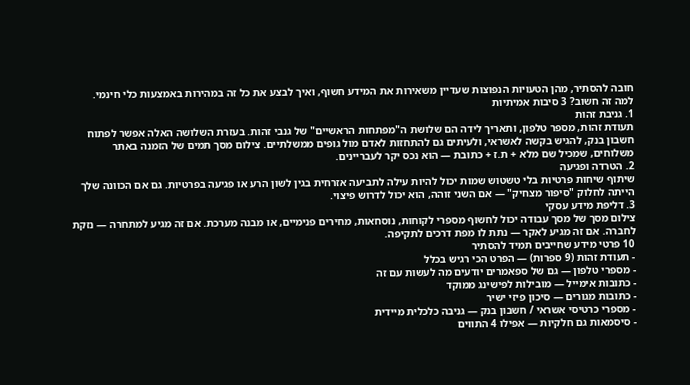חובה להסתיר, מהן הטעויות הנפוצות שעדיין משאירות את המידע חשוף, ואיך לבצע את כל זה במהירות באמצעות כלי חינמי.
למה זה חשוב? 3 סיבות אמיתיות
1. גניבת זהות
תעודת זהות, מספר טלפון, ותאריך לידה הם שלושת ה"מפתחות הראשיים" של גנבי זהות. בעזרת השלושה האלה אפשר לפתוח חשבון בנק, להגיש בקשה לאשראי, ולעיתים גם להתחזות לאדם מול גופים ממשלתיים. צילום מסך תמים של הזמנה באתר משלוחים, שמכיל שם מלא + ת.ז + כתובת — הוא נכס יקר לעבריינים.
2. הטרדה ופגיעה
שיתוף שיחות פרטיות בלי טשטוש שמות יכול להיות עילה לתביעה אזרחית בגין לשון הרע או פגיעה בפרטיות. גם אם הכוונה שלך הייתה לחלוק "סיפור מצחיק" — אם השני זוהה, הוא יכול לדרוש פיצוי.
3. דליפת מידע עסקי
צילום מסך של מסך עבודה יכול לחשוף מספרי לקוחות, נוסחאות, מחירים פנימיים, או מבנה מערכת. אם זה מגיע למתחרה — נזקת לחברה. אם זה מגיע לאקר — נתת לו מפת דרכים לתקיפה.
10 פרטי מידע שחייבים תמיד להסתיר
- תעודת זהות (9 ספרות) — הפרט הכי רגיש בכלל
- מספרי טלפון — גם של ספאמרים יודעים מה לעשות עם זה
- כתובות אימייל — מובילות לפישינג ממוקד
- כתובות מגורים — סיכון פיזי ישיר
- מספרי כרטיסי אשראי / חשבון בנק — גניבה כלכלית מיידית
- סיסמאות גם חלקיות — אפילו 4 התווים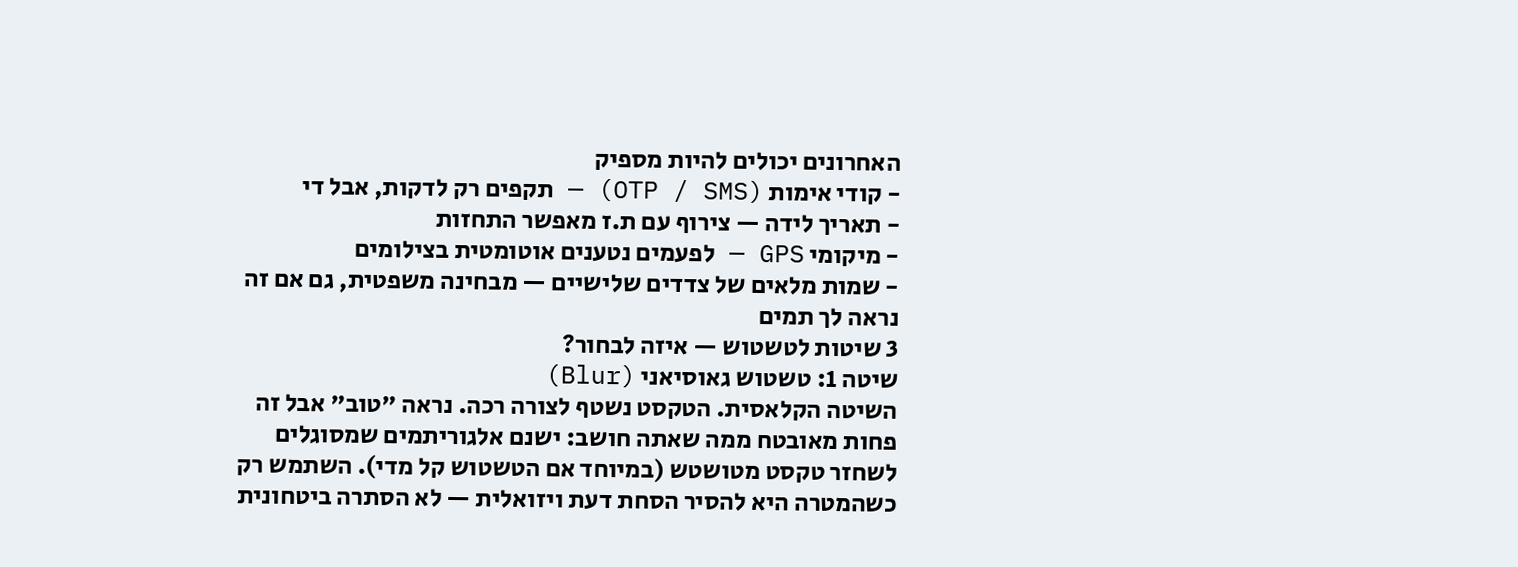האחרונים יכולים להיות מספיק
- קודי אימות (OTP / SMS) — תקפים רק לדקות, אבל די
- תאריך לידה — צירוף עם ת.ז מאפשר התחזות
- מיקומי GPS — לפעמים נטענים אוטומטית בצילומים
- שמות מלאים של צדדים שלישיים — מבחינה משפטית, גם אם זה נראה לך תמים
3 שיטות לטשטוש — איזה לבחור?
שיטה 1: טשטוש גאוסיאני (Blur)
השיטה הקלאסית. הטקסט נשטף לצורה רכה. נראה "טוב" אבל זה פחות מאובטח ממה שאתה חושב: ישנם אלגוריתמים שמסוגלים לשחזר טקסט מטושטש (במיוחד אם הטשטוש קל מדי). השתמש רק כשהמטרה היא להסיר הסחת דעת ויזואלית — לא הסתרה ביטחונית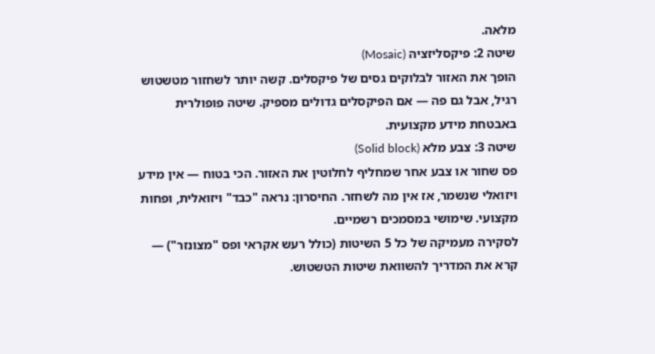מלאה.
שיטה 2: פיקסליזציה (Mosaic)
הופך את האזור לבלוקים גסים של פיקסלים. קשה יותר לשחזור מטשטוש רגיל, אבל גם פה — אם הפיקסלים גדולים מספיק. שיטה פופולרית באבטחת מידע מקצועית.
שיטה 3: צבע מלא (Solid block)
פס שחור או צבע אחר שמחליף לחלוטין את האזור. הכי בטוח — אין מידע ויזואלי שנשמר, אז אין מה לשחזר. החיסרון: נראה "כבד" ויזואלית, ופחות מקצועי. שימושי במסמכים רשמיים.
לסקירה מעמיקה של כל 5 השיטות (כולל רעש אקראי ופס "מצונזר") — קרא את המדריך להשוואת שיטות הטשטוש.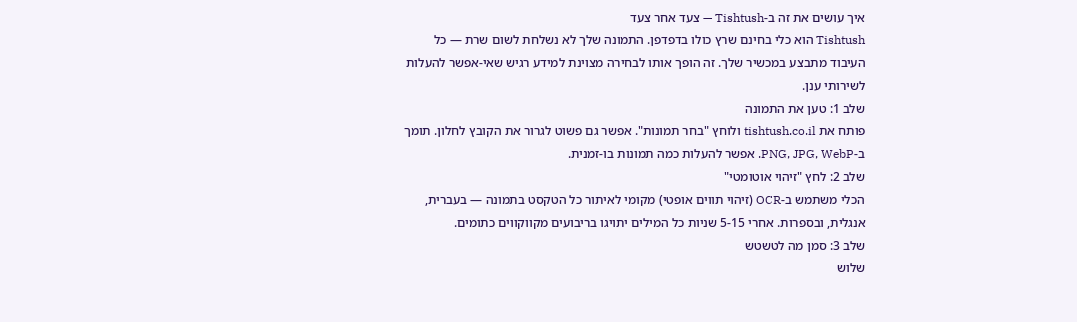איך עושים את זה ב-Tishtush — צעד אחר צעד
Tishtush הוא כלי בחינם שרץ כולו בדפדפן. התמונה שלך לא נשלחת לשום שרת — כל העיבוד מתבצע במכשיר שלך. זה הופך אותו לבחירה מצוינת למידע רגיש שאי-אפשר להעלות לשירותי ענן.
שלב 1: טען את התמונה
פותח את tishtush.co.il ולוחץ "בחר תמונות". אפשר גם פשוט לגרור את הקובץ לחלון. תומך ב-PNG, JPG, WebP. אפשר להעלות כמה תמונות בו-זמנית.
שלב 2: לחץ "זיהוי אוטומטי"
הכלי משתמש ב-OCR (זיהוי תווים אופטי) מקומי לאיתור כל הטקסט בתמונה — בעברית, אנגלית, ובספרות. אחרי 5-15 שניות כל המילים יתויגו בריבועים מקווקווים כתומים.
שלב 3: סמן מה לטשטש
שלוש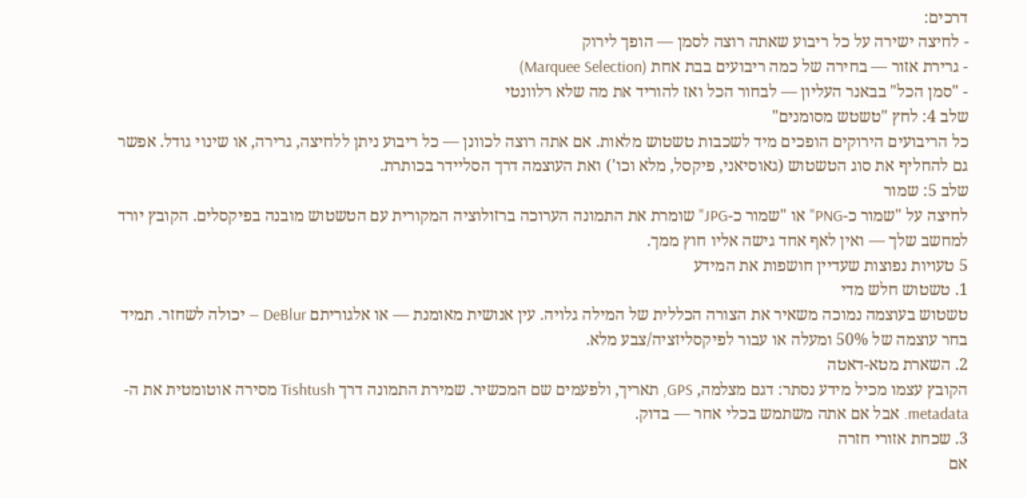דרכים:
- לחיצה ישירה על כל ריבוע שאתה רוצה לסמן — הופך לירוק
- גרירת אזור — בחירה של כמה ריבועים בבת אחת (Marquee Selection)
- "סמן הכל" בבאנר העליון — לבחור הכל ואז להוריד את מה שלא רלוונטי
שלב 4: לחץ "טשטש מסומנים"
כל הריבועים הירוקים הופכים מיד לשכבות טשטוש מלאות. אם אתה רוצה לכוונן — כל ריבוע ניתן ללחיצה, גרירה, או שינוי גודל. אפשר גם להחליף את סוג הטשטוש (גאוסיאני, פיקסל, מלא וכו') ואת העוצמה דרך הסליידר בכותרת.
שלב 5: שמור
לחיצה על "שמור כ-PNG" או "שמור כ-JPG" שומרת את התמונה הערוכה ברזולוציה המקורית עם הטשטוש מובנה בפיקסלים. הקובץ יורד למחשב שלך — ואין לאף אחד גישה אליו חוץ ממך.
5 טעויות נפוצות שעדיין חושפות את המידע
1. טשטוש חלש מדי
טשטוש בעוצמה נמוכה משאיר את הצורה הכללית של המילה גלויה. עין אנושית מאומנת — או אלגוריתם DeBlur — יכולה לשחזר. תמיד בחר עוצמה של 50% ומעלה או עבור לפיקסליזציה/צבע מלא.
2. השארת מטא-דאטה
הקובץ עצמו מכיל מידע נסתר: דגם מצלמה, GPS, תאריך, ולפעמים שם המכשיר. שמירת התמונה דרך Tishtush מסירה אוטומטית את ה-metadata. אבל אם אתה משתמש בכלי אחר — בדוק.
3. שכחת אזורי חזרה
אם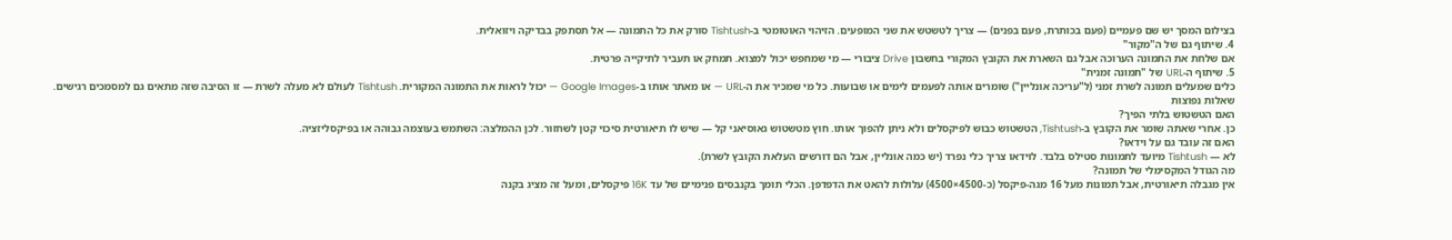בצילום המסך יש שם פעמיים (פעם בכותרת, פעם בפנים) — צריך לטשטש את שני המופעים. הזיהוי האוטומטי ב-Tishtush סורק את כל התמונה — אל תסתפק בבדיקה ויזואלית.
4. שיתוף גם של ה"מקור"
אם שלחת את התמונה הערוכה אבל גם השארת את הקובץ המקורי בחשבון Drive ציבורי — מי שמחפש יכול למצוא. תמחק או תעביר לתיקייה פרטית.
5. שיתוף ה-URL של "תמונה זמנית"
כלים שמעלים תמונה לשרת זמני (ל"עריכה אונליין") שומרים אותה לפעמים לימים או שבועות. כל מי שמכיר את ה-URL — או מאתר אותו ב-Google Images — יכול לראות את התמונה המקורית. Tishtush לעולם לא מעלה לשרת — זו הסיבה שזה מתאים גם למסמכים רגישים.
שאלות נפוצות
האם הטשטוש בלתי הפיך?
כן. אחרי שאתה שומר את הקובץ ב-Tishtush, הטשטוש כבוש לפיקסלים ולא ניתן להפוך אותו. חוץ מטשטוש גאוסיאני קל — שיש לו תיאורטית סיכוי קטן לשחזור. לכן ההמלצה: השתמש בעוצמה גבוהה או בפיקסליזציה.
האם זה עובד גם על וידאו?
לא — Tishtush מיועד לתמונות סטילס בלבד. לוידאו צריך כלי נפרד (יש כמה אונליין, אבל הם דורשים העלאת הקובץ לשרת).
מה הגודל המקסימלי של תמונה?
אין מגבלה תיאורטית, אבל תמונות מעל 16 מגה-פיקסל (כ-4500×4500) עלולות להאט את הדפדפן. הכלי תומך בקנבסים פנימיים של עד 16K פיקסלים, ומעל זה מציג בקנה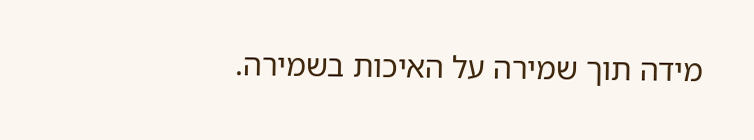מידה תוך שמירה על האיכות בשמירה.